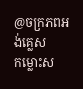@ចក្រភពអង់គ្លេស
កម្លោះស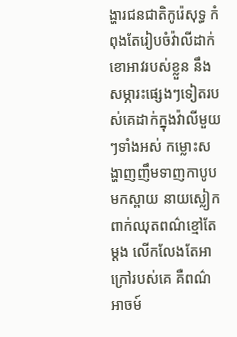ង្ហារជនជាតិកូរ៉េសុទ្ធ កំពុងតែរៀបចំវ៉ាលីដាក់ខោអាវរបស់ខ្លួន នឹងសម្ភារះផ្សេងៗទៀតរបស់គេដាក់ក្នុងវ៉ាលីមួយៗទាំងអស់ កម្លោះសង្ហាញញឹមទាញកាបូបមកស្ពាយ នាយស្លៀកពាក់ឈុតពណ៌ខ្មៅតែម្ដង លេីកលែងតែអាក្រៅរបស់គេ គឺពណ៌អាចម៍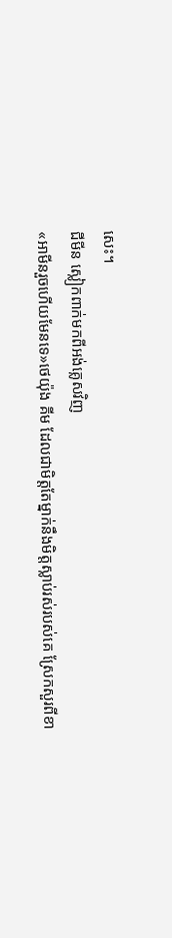សេះ។
ជីមីន ស្លៀកពាក់មកពីអង់គ្លេសវិញ
«អាមីនរួចហេីយមែនទេ»ថេយ៉ុង គីម ដែលជាមិត្តតែម្នាក់នឹងមិត្តស្លាប់រស់របស់គេ ស្រែកសួរពីខា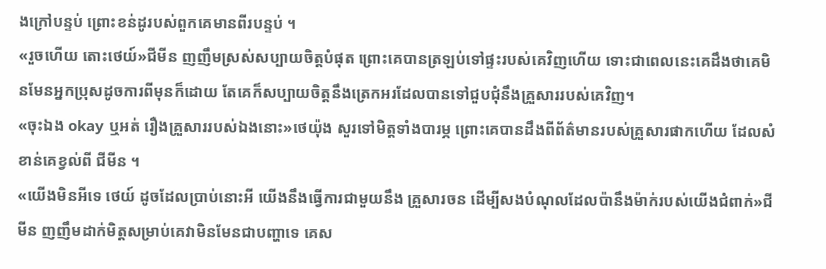ងក្រៅបន្ទប់ ព្រោះខន់ដូរបស់ពួកគេមានពីរបន្ទប់ ។
«រួចហេីយ តោះថេយ៍»ជីមីន ញញឹមស្រស់សប្បាយចិត្តបំផុត ព្រោះគេបានត្រឡប់ទៅផ្ទះរបស់គេវិញហេីយ ទោះជាពេលនេះគេដឹងថាគេមិនមែនអ្នកប្រុសដូចការពីមុនក៏ដោយ តែគេក៏សប្បាយចិត្តនឹងត្រេកអរដែលបានទៅជួបជុំនឹងគ្រួសាររបស់គេវិញ។
«ចុះឯង okay ឬអត់ រឿងគ្រួសាររបស់ឯងនោះ»ថេយ៉ុង សួរទៅមិត្តទាំងបារម្ភ ព្រោះគេបានដឹងពីព័ត៌មានរបស់គ្រួសារផាកហេីយ ដែលសំខាន់គេខ្វល់ពី ជីមីន ។
«យេីងមិនអីទេ ថេយ៍ ដូចដែលប្រាប់នោះអី យេីងនឹងធ្វេីការជាមួយនឹង គ្រួសារចន ដេីម្បីសងបំណុលដែលប៉ានឹងម៉ាក់របស់យេីងជំពាក់»ជីមីន ញញឹមដាក់មិត្តសម្រាប់គេវាមិនមែនជាបញ្ហាទេ គេស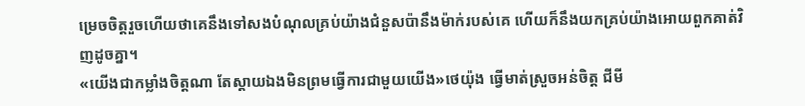ម្រេចចិត្តរួចហេីយថាគេនឹងទៅសងបំណុលគ្រប់យ៉ាងជំនួសប៉ានឹងម៉ាក់របស់គេ ហេីយក៏នឹងយកគ្រប់យ៉ាងអោយពួកគាត់វិញដូចគ្នា។
«យេីងជាកម្លាំងចិត្តណា តែស្ដាយឯងមិនព្រមធ្វេីការជាមួយយេីង»ថេយ៉ុង ធ្វេីមាត់ស្រួចអន់ចិត្ត ជីមី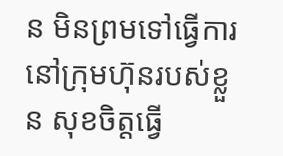ន មិនព្រមទៅធ្វេីការនៅក្រុមហ៊ុនរបស់ខ្លួន សុខចិត្តធ្វេី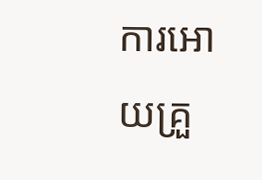ការអោយគ្រួ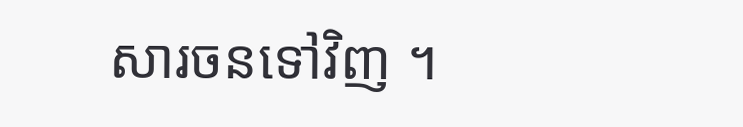សារចនទៅវិញ ។